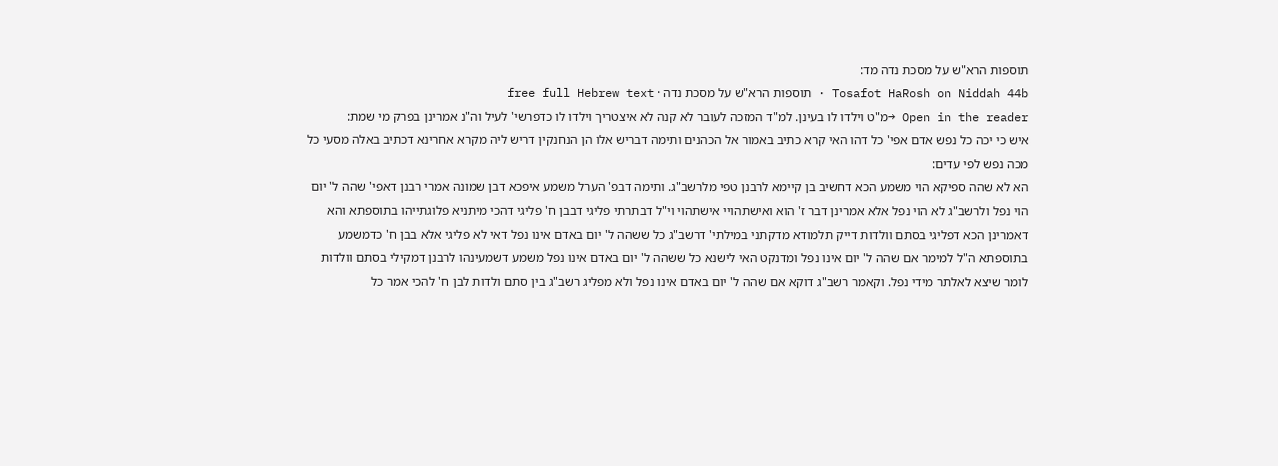תוספות הרא"ש על מסכת נדה מד:
Tosafot HaRosh on Niddah 44b · תוספות הרא"ש על מסכת נדה · free full Hebrew text
Open in the reader →מ"ט וילדו לו בעינן. למ"ד המזכה לעובר לא קנה לא איצטריך וילדו לו כדפרשי' לעיל וה"נ אמרינן בפרק מי שמת:
איש כי יכה כל נפש אדם אפי' כל דהו האי קרא כתיב באמור אל הכהנים ותימה דבריש אלו הן הנחנקין דריש ליה מקרא אחרינא דכתיב באלה מסעי כל מכה נפש לפי עדים:
הא לא שהה ספיקא הוי משמע הכא דחשיב בן קיימא לרבנן טפי מלרשב"ג. ותימה דבפ' הערל משמע איפכא דבן שמונה אמרי רבנן דאפי' שהה ל' יום הוי נפל ולרשב"ג לא הוי נפל אלא אמרינן דבר ז' הוא ואישתהויי אישתהוי וי"ל דבתרתי פליגי דבבן ח' פליגי דהכי מיתניא פלוגתייהו בתוספתא והא דאמרינן הכא דפליגי בסתם וולדות דייק תלמודא מדקתני במילתי' דרשב"ג כל ששהה ל' יום באדם אינו נפל דאי לא פליגי אלא בבן ח' כדמשמע בתוספתא ה"ל למימר אם שהה ל' יום אינו נפל ומדנקט האי לישנא כל ששהה ל' יום באדם אינו נפל משמע דשמעינהו לרבנן דמקילי בסתם וולדות לומר שיצא לאלתר מידי נפל. וקאמר רשב"ג דוקא אם שהה ל' יום באדם אינו נפל ולא מפליג רשב"ג בין סתם ולדות לבן ח' להכי אמר כל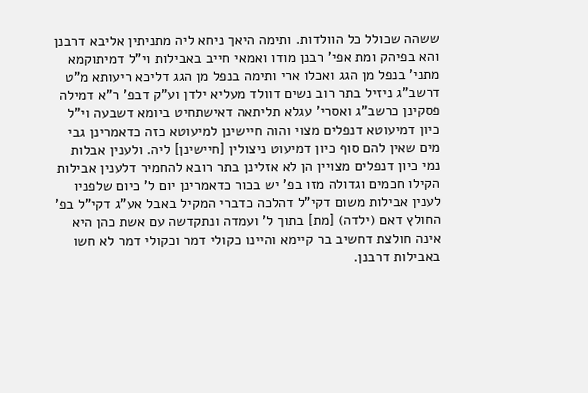ששהה שכולל כל הוולדות. ותימה היאך ניחא ליה מתניתין אליבא דרבנן והא בפיהק ומת אפי' רבנן מודו ואמאי חייב באבילות וי"ל דמיתוקמא מתני' בנפל מן הגג ואכלו ארי ותימה בנפל מן הגג דליכא ריעותא מ"ט דרשב"ג ניזיל בתר רוב נשים דוולד מעליא ילדן וע"ק דבפ' ר"א דמילה פסקינן כרשב"ג ואסרי' עגלא תליתאה דאישתחיט ביומא דשבעה וי"ל כיון דמיעוטא דנפלים מצוי והוה חיישינן למיעוטא כזה כדאמרינן גבי מים שאין להם סוף כיון דמיעוט ניצולין [חיישינן] ליה. ולענין אבלות נמי כיון דנפלים מצויין הן לא אזלינן בתר רובא להחמיר דלענין אבילות הקילו חכמים וגדולה מזו בפ' יש בכור כדאמרינן יום ל' כיום שלפניו לענין אבילות משום דקי"ל דהלכה כדברי המקיל באבל אע"ג דקי"ל בפ' החולץ דאם (ילדה) [מת] בתוך ל' ועמדה ונתקדשה עם אשת כהן היא אינה חולצת דחשיב בר קיימא והיינו כקולי דמר וכקולי דמר לא חשו באבילות דרבנן.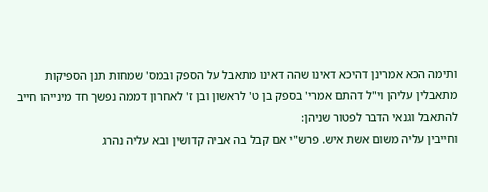ותימה הכא אמרינן דהיכא דאינו שהה דאינו מתאבל על הספק ובמס' שמחות תנן הספיקות מתאבלין עליהן וי"ל דהתם אמרי' בספק בן ט' לראשון ובן ז' לאחרון דממה נפשך חד מינייהו חייב להתאבל וגנאי הדבר לפטור שניהן:
וחייבין עליה משום אשת איש. פרש"י אם קבל בה אביה קדושין ובא עליה נהרג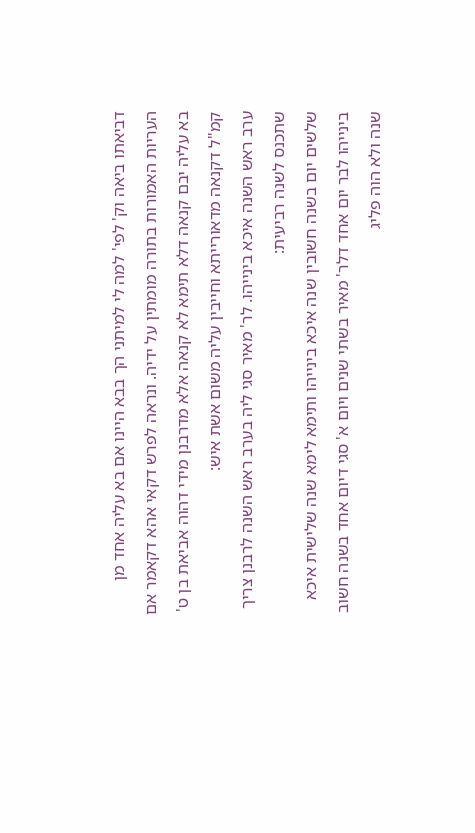דביאתו ביאה וק' לפי' למה לי למיתני הך בבא היינו אם בא עליה אחד מן העריות האמורות בתורה מומתין על ידיה. ונראה לפרש דקאי אהא דקאמר אם בא עליה יבם קנאה דלא תימא לא קנאה אלא מדרבנן מידי דהוה אביאת בן ט' קמ"ל דקנאה מדאורייתא וחייבין עליה משום אשת איש:
ערב ראש השנה איכא בינייהו. לר' מאיר סגי ליה בערב ראש השנה לרבנן צריך שתכנס לשנה רביעית:
שלשים יום בשנה חשובין שנה איכא בינייהו ותימא לימא שנה שלישית איכא בינייהו לבר יום אחד דלר' מאיר בשתי שנים ויום א' סגי דיום אחד בשנה חשוב שנה ולא הוה פליג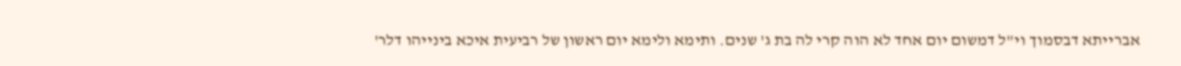אברייתא דבסמוך וי"ל דמשום יום אחד לא הוה קרי לה בת ג' שנים. ותימא ולימא יום ראשון של רביעית איכא בינייהו דלר'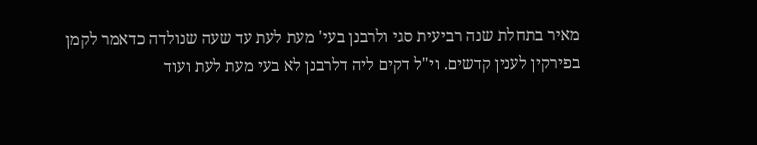מאיר בתחלת שנה רביעית סגי ולרבנן בעי' מעת לעת עד שעה שנולדה כדאמר לקמן בפירקין לענין קדשים. וי"ל דקים ליה דלרבנן לא בעי מעת לעת ועוד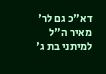דא"כ גם לר' מאיר ה"ל למיתני בת ג'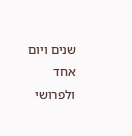שנים ויום אחד ולפרושי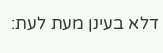דלא בעינן מעת לעת: